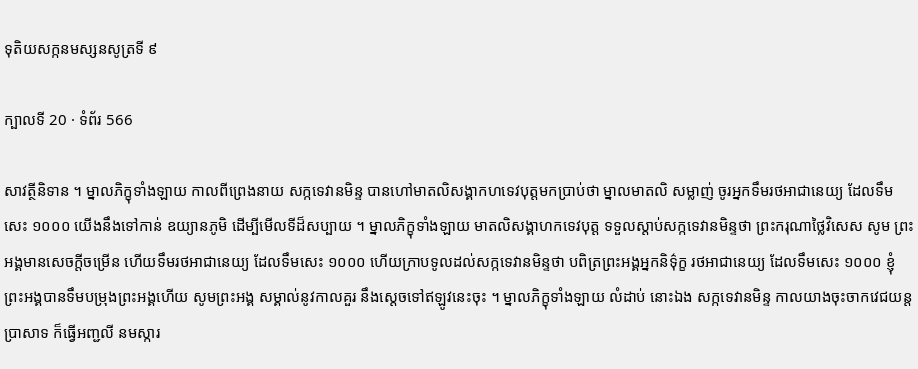ទុតិយសក្កនមស្សនសូត្រទី ៩

ក្បាលទី 20 · ទំព័រ 566

សាវត្ថីនិទាន ។ ម្នាលភិក្ខុទាំងឡាយ កាលពីព្រេងនាយ សក្កទេវានមិន្ទ បានហៅមាតលិសង្គាកហទេវបុត្តមកប្រាប់ថា ម្នាលមាតលិ សម្លាញ់ ចូរអ្នកទឹមរថអាជានេយ្យ ដែលទឹមសេះ ១០០០ យើងនឹងទៅកាន់ ឧយ្យានភូមិ ដើម្បីមើលទីដ៏សប្បាយ ។ ម្នាលភិក្ខុទាំងឡាយ មាតលិសង្គាហកទេវបុត្ត ទទួលស្តាប់សក្កទេវានមិន្ទថា ព្រះករុណាថ្លៃវិសេស សូម ព្រះអង្គមានសេចក្តីចម្រើន ហើយទឹមរថអាជានេយ្យ ដែលទឹមសេះ ១០០០ ហើយក្រាបទូលដល់សក្កទេវានមិន្ទថា បពិត្រព្រះអង្គអ្នកនិទ៌ុក្ខ រថអាជានេយ្យ ដែលទឹមសេះ ១០០០ ខ្ញុំព្រះអង្គបានទឹមបម្រុងព្រះអង្គហើយ សូមព្រះអង្គ សម្គាល់នូវកាលគួរ នឹងស្តេចទៅឥឡូវនេះចុះ ។ ម្នាលភិក្ខុទាំងឡាយ លំដាប់ នោះឯង សក្កទេវានមិន្ទ កាលយាងចុះចាកវេជយន្តប្រាសាទ ក៏ធ្វើអញ្ជលី នមស្ការ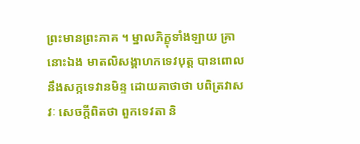ព្រះមានព្រះភាគ ។ ម្នាលភិក្ខុទាំងឡាយ គ្រានោះឯង មាតលិសង្គាហកទេវបុត្ត បានពោលនឹងសក្កទេវានមិន្ទ ដោយគាថាថា បពិត្រវាសវៈ សេចក្តីពិតថា ពួកទេវតា និ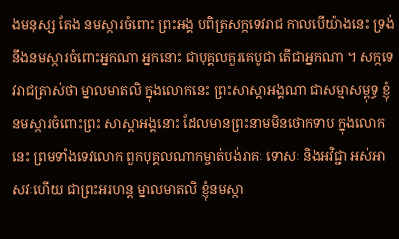ងមនុស្ស តែង នមស្ការចំពោះ ព្រះអង្គ បពិត្រសក្កទេវរាជ កាលបើយ៉ាងនេះ ទ្រង់នឹងនមស្ការចំពោះអ្នកណា អ្នកនោះ ជាបុគ្គលគួរគេបូជា តើជាអ្នកណា ។ សក្កទេវរាជត្រាស់ថា ម្នាលមាតលិ ក្នុងលោកនេះ ព្រះសាស្តាអង្គណា ជាសម្មាសម្ពុទ្ធ ខ្ញុំនមស្ការចំពោះព្រះ សាស្តាអង្គនោះ ដែលមានព្រះនាមមិនថោកទាប ក្នុងលោក នេះ ព្រមទាំងទេវលោក ពួកបុគ្គលណាកម្ចាត់បង់រាគៈ ទោសៈ និងអវិជ្ជា អស់អាសវៈហើយ ជាព្រះអរហន្ត ម្នាលមាតលិ ខ្ញុំនមស្កា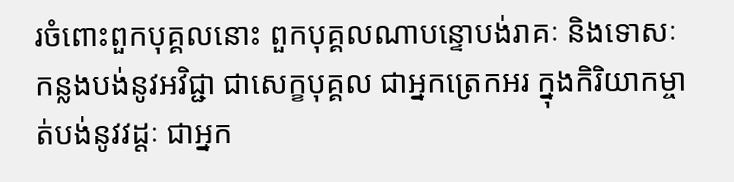រចំពោះពួកបុគ្គលនោះ ពួកបុគ្គលណាបន្ទោបង់រាគៈ និងទោសៈ កន្លងបង់នូវអវិជ្ជា ជាសេក្ខបុគ្គល ជាអ្នកត្រេកអរ ក្នុងកិរិយាកម្ចាត់បង់នូវវដ្តៈ ជាអ្នក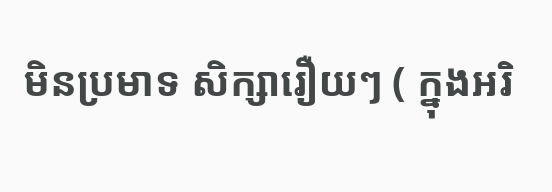មិនប្រមាទ សិក្សារឿយៗ ( ក្នុងអរិ